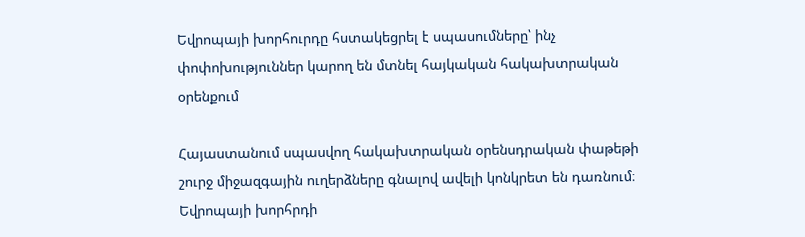Եվրոպայի խորհուրդը հստակեցրել է սպասումները՝ ինչ փոփոխություններ կարող են մտնել հայկական հակախտրական օրենքում

Հայաստանում սպասվող հակախտրական օրենսդրական փաթեթի շուրջ միջազգային ուղերձները գնալով ավելի կոնկրետ են դառնում։ Եվրոպայի խորհրդի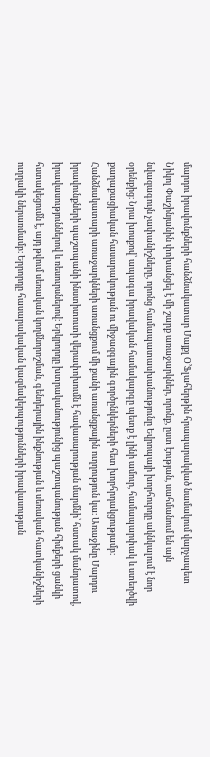մարդու իրավունքների հանձնակատար Մայքլ Օ’Ֆլահերթին հրապարակված նամակում վարչապետ Նիկոլ Փաշինյանին փոխանցել է մի շարք առաջարկներ, որոնք, ըստ էության, սահմանում են այն նվազագույն չափանիշները, որոնց համապատասխանությունը Եվրոպայի խորհուրդը ակնկալում է նոր օրենքից։ Նրա խոսքով՝ ապագա իրավական համակարգը պետք է լինի ամուր, համապարփակ և ստեղծվի քաղաքացիական հասարակության ու միջազգային գործընկերների հետ խորհրդակցությամբ։ Հանձնակատարի առաջարկների առանցքում մի քանի առանցքային ուղղություն կա։ Առաջինը Մարդու իրավունքների պաշտպանի ինստիտուտի վերափոխումն է հավասարության մարմնի՝ հստակ մանդատով, իրավասություններով և ռեսուրսներով։ Երկրորդը խտրականությունից պաշտպանության հիմքերի ցանկի հստակեցումն է, այդ թվում սեռական կողմնորոշման, գենդերային ինքնության և սեռական հատկանիշների ուղղակի ներառմամբ։ Երրորդը հասարակական կազմակերպությունների իրավասության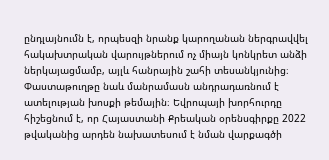ընդլայնումն է, որպեսզի նրանք կարողանան ներգրավվել հակախտրական վարույթներում ոչ միայն կոնկրետ անձի ներկայացմամբ, այլև հանրային շահի տեսանկյունից։ Փաստաթուղթը նաև մանրամասն անդրադառնում է ատելության խոսքի թեմային։ Եվրոպայի խորհուրդը հիշեցնում է, որ Հայաստանի Քրեական օրենսգիրքը 2022 թվականից արդեն նախատեսում է նման վարքագծի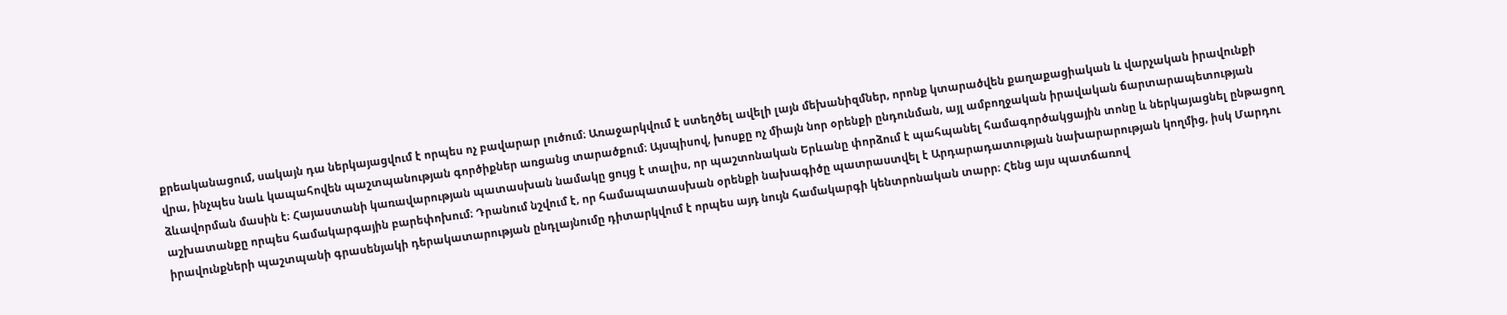քրեականացում, սակայն դա ներկայացվում է որպես ոչ բավարար լուծում։ Առաջարկվում է ստեղծել ավելի լայն մեխանիզմներ, որոնք կտարածվեն քաղաքացիական և վարչական իրավունքի վրա, ինչպես նաև կապահովեն պաշտպանության գործիքներ առցանց տարածքում։ Այսպիսով, խոսքը ոչ միայն նոր օրենքի ընդունման, այլ ամբողջական իրավական ճարտարապետության ձևավորման մասին է։ Հայաստանի կառավարության պատասխան նամակը ցույց է տալիս, որ պաշտոնական Երևանը փորձում է պահպանել համագործակցային տոնը և ներկայացնել ընթացող աշխատանքը որպես համակարգային բարեփոխում։ Դրանում նշվում է, որ համապատասխան օրենքի նախագիծը պատրաստվել է Արդարադատության նախարարության կողմից, իսկ Մարդու իրավունքների պաշտպանի գրասենյակի դերակատարության ընդլայնումը դիտարկվում է որպես այդ նույն համակարգի կենտրոնական տարր։ Հենց այս պատճառով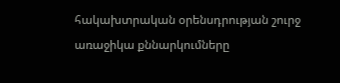հակախտրական օրենսդրության շուրջ առաջիկա քննարկումները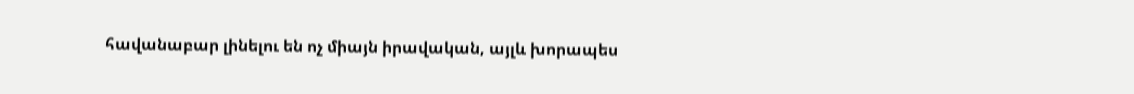հավանաբար լինելու են ոչ միայն իրավական, այլև խորապես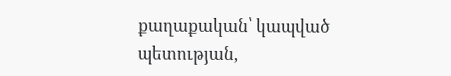քաղաքական՝ կապված պետության,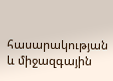հասարակության և միջազգային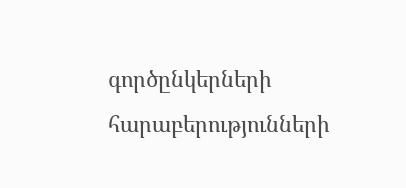գործընկերների հարաբերությունների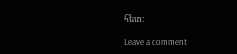հետ։

Leave a comment